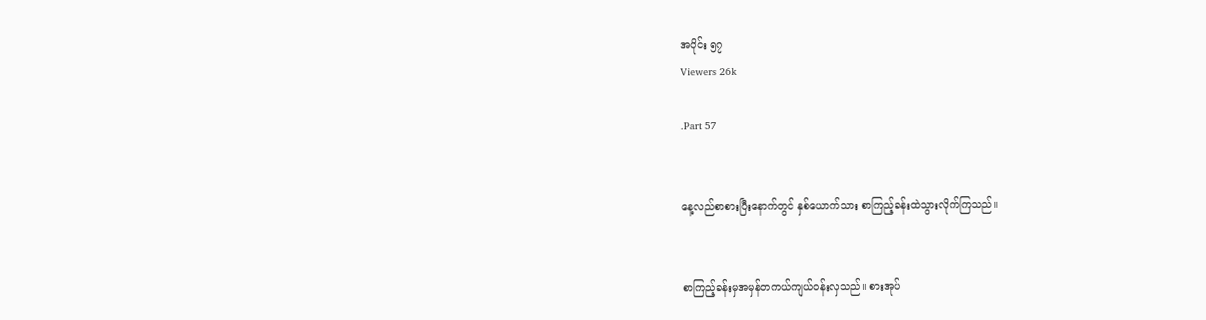အပိုင်း ၅၇
Viewers 26k

.Part 57


နေ့လည်စာစားပြီးနောက်တွင် နှစ်ယောက်သား စာကြည့်ခန်းထဲသွားလိုက်ကြသည်။


စာကြည့်ခန်းမှအမှန်တကယ်ကျယ်၀န်းလှသည်။ စားအုပ်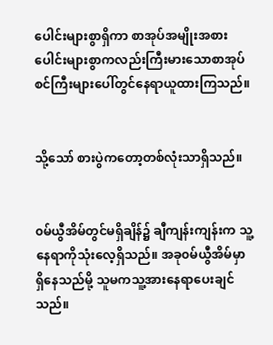ပေါင်းများစွာရှိကာ စာအုပ်အမျိုးအစားပေါင်းများစွာကလည်းကြီးမားသောစာအုပ်စင်ကြီးများပေါ်တွင်နေရာယူထားကြသည်။


သို့သော် စားပွဲကတော့တစ်လုံးသာရှိသည်။


၀မ်ယွီအိမ်တွင်မရှိချိန်၌ ချီကျန်းကျန်းက သူ့နေရာကိုသုံးလေ့ရှိသည်။ အခု၀မ်ယွီအိမ်မှာရှိနေသည်မို့ သူမကသူ့အားနေရာပေးချင်သည်။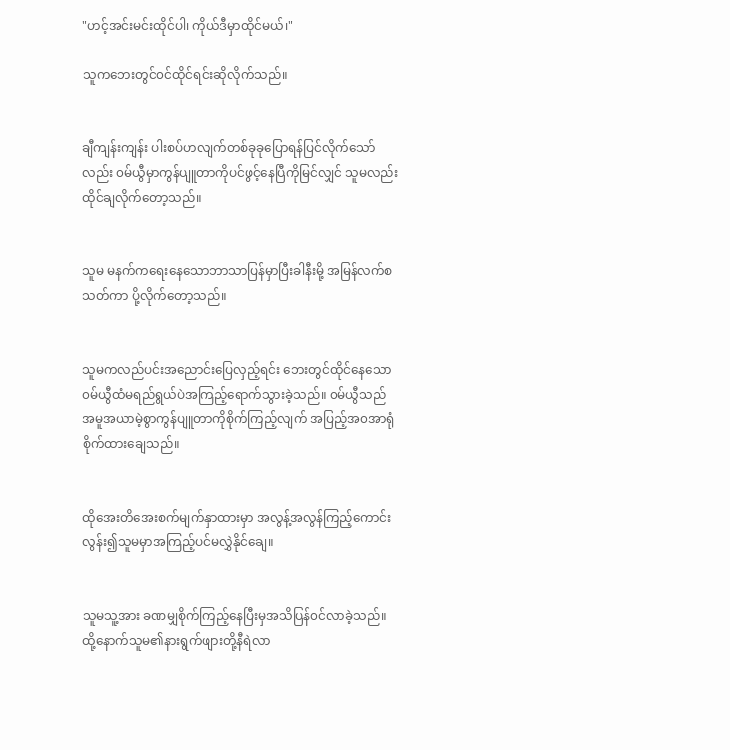"ဟင့်အင်းမင်းထိုင်ပါ၊ ကိုယ်ဒီမှာထိုင်မယ်၊"

သူကဘေးတွင်၀င်ထိုင်ရင်းဆိုလိုက်သည်။


ချီကျန်းကျန်း ပါးစပ်ဟလျက်တစ်ခုခုပြောရန်ပြင်လိုက်သော်လည်း ၀မ်ယွီမှာကွန်ပျူတာကိုပင်ဖွင့်နေပြီကိုမြင်လျှင် သူမလည်းထိုင်ချလိုက်တော့သည်။


သူမ မနက်ကရေးနေသောဘာသာပြန်မှာပြီးခါနီးမို့ အမြန်လက်စသတ်ကာ ပို့လိုက်တော့သည်။


သူမကလည်ပင်းအညောင်းပြေလှည့်ရင်း ဘေးတွင်ထိုင်နေသော ၀မ်ယွီထံမရည်ရွယ်ပဲအကြည့်ရောက်သွားခဲ့သည်။ ၀မ်ယွီသည် အမူအယာမဲ့စွာကွန်ပျူတာကိုစိုက်ကြည့်လျက် အပြည့်အ၀အာရုံစိုက်ထားချေသည်။


ထိုအေးတိအေးစက်မျက်နှာထားမှာ အလွန့်အလွန်ကြည့်ကောင်းလွန်း၍သူမမှာအကြည့်ပင်မလွှဲနိုင်ချေ။


သူမသူ့အား ခဏမျှစိုက်ကြည့်နေပြီးမှအသိပြန်၀င်လာခဲ့သည်။ ထို့နောက်သူမ၏နားရွက်ဖျားတို့နီရဲလာ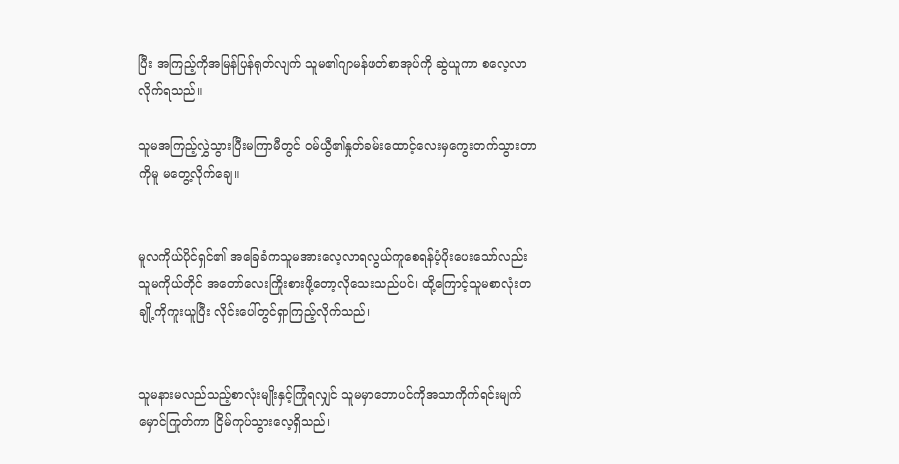ပြီး အကြည့်ကိုအမြန်ပြန်ရုတ်လျက် သူမ၏ဂျာမန်ဖတ်စာအုပ်ကို ဆွဲယူကာ စလေ့လာလိုက်ရသည်။

သူမအကြည့်လွှဲသွားပြီးမကြာမီတွင် ၀မ်ယွီ၏နှုတ်ခမ်းထောင့်လေးမှကွေးတက်သွားတာကိုမူ မတွေ့လိုက်ချေ။


မူလကိုယ်ပိုင်ရှင်၏ အခြေခံကသူမအားလေ့လာရလွယ်ကူစေရန်ပံ့ပိုးပေးသော်လည်း သူမကိုယ်တိုင် အတော်လေးကြိုးစားဖို့တော့လိုသေးသည်ပင်၊ ထို့ကြောင့်သူမစာလုံးတချို့ကိုကူးယူပြီး လိုင်းပေါ်တွင်ရှာကြည့်လိုက်သည်၊


သူမနားမလည်သည့်စာလုံးမျိုးနှင့်ကြုံရလျှင် သူမမှာဘောပင်ကိုအသာကိုက်ရင်းမျက်မှောင်ကြုတ်ကာ ငြိမ်ကုပ်သွားလေ့ရှိသည်၊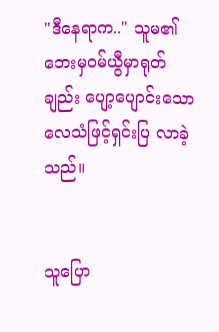"ဒီနေရာက.." သူမ၏ဘေးမှ၀မ်ယွီမှာရုတ်ချည်း ပျော့ပျောင်းသောလေသံဖြင့်ရှင်းပြ လာခဲ့သည်။


သူပြော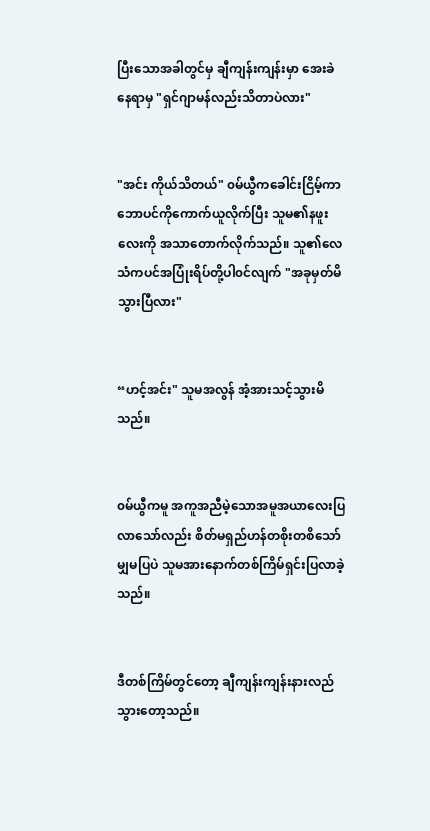ပြီးသောအခါတွင်မှ ချီကျန်းကျန်းမှာ အေးခဲနေရာမှ "ရှင်ဂျာမန်လည်းသိတာပဲလား"


"အင်း ကိုယ်သိတယ်" ၀မ်ယွီကခေါင်းငြိမ့်ကာဘောပင်ကိုကောက်ယူလိုက်ပြီး သူမ၏နဖူးလေးကို အသာတောက်လိုက်သည်။ သူ၏လေသံကပင်အပြုံးရိပ်တို့ပါ၀င်လျက် "အခုမှတ်မိသွားပြီလား"


“ဟင့်အင်း" သူမအလွန် အံ့အားသင့်သွားမိသည်။


၀မ်ယွီကမူ အကူအညီမဲ့သောအမူအယာလေးပြလာသော်လည်း စိတ်မရှည်ဟန်တစိုးတစိသော်မျှမပြပဲ သူမအားနောက်တစ်ကြိမ်ရှင်းပြလာခဲ့သည်။


ဒီတစ်ကြိမ်တွင်တော့ ချီကျန်းကျန်းနားလည်သွားတော့သည်။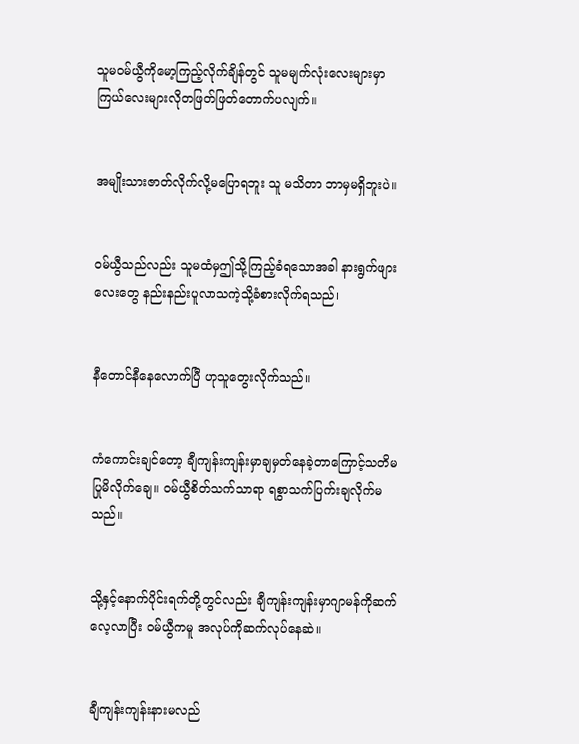သူမ၀မ်ယွီကိုမော့ကြည့်လိုက်ချိန်တွင် သူမမျက်လုံးလေးများမှာ ကြယ်လေးများလိုတဖြတ်ဖြတ်တောက်ပလျက်။


အမျိုးသားဇာတ်လိုက်လို့မပြောရဘူး သူ မသိတာ ဘာမှမရှိဘူးပဲ။


၀မ်ယွီသည်လည်း သူမထံမှဤသို့ကြည့်ခံရသောအခါ နားရွက်ဖျား လေးတွေ နည်းနည်းပူလာသကဲ့သို့ခံစားလိုက်ရသည်၊


နီတောင်နီနေလောက်ပြီ ဟုသူတွေးလိုက်သည်။


ကံကောင်းချင်တော့ ချီကျန်းကျန်းမှာချမှတ်နေခဲ့တာကြောင့်သတိမပြုမိလိုက်ချေ။ ၀မ်ယွီစိတ်သက်သာရာ ရစွာသက်ပြက်းချလိုက်မသည်။


သို့နှင့်နောက်ပိုင်းရက်တို့တွင်လည်း ချီကျန်းကျန်းမှာဂျာမန်ကိုဆက်လေ့လာပြီး ၀မ်ယွီကမူ အလုပ်ကိုဆက်လုပ်နေဆဲ။


ချီကျန်းကျန်းနားမလည်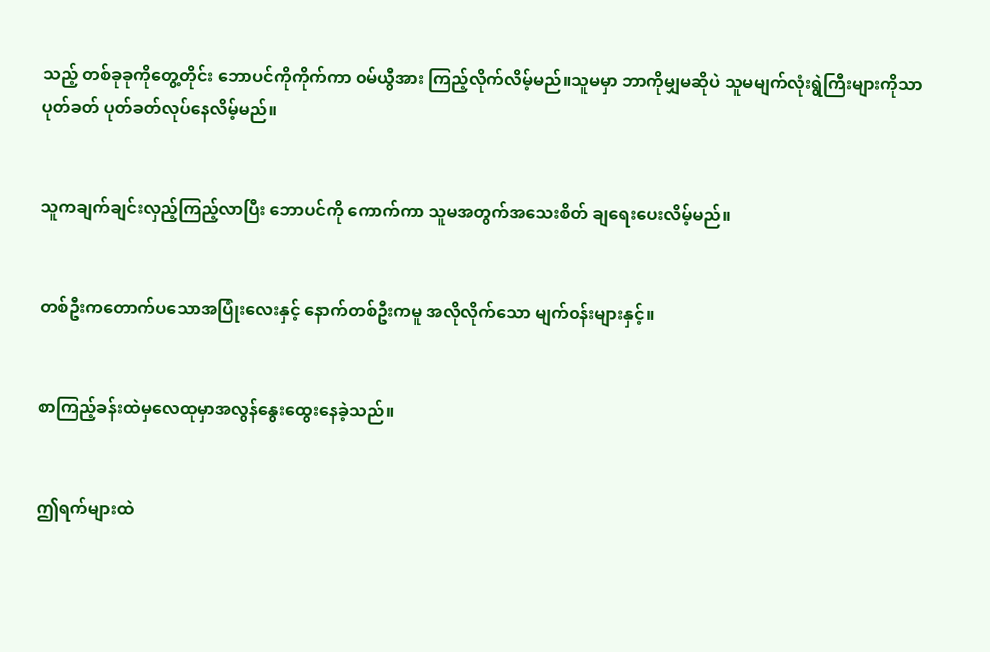သည့် တစ်ခုခုကိုတွေ့တိုင်း ဘောပင်ကိုကိုက်ကာ ၀မ်ယွီအား ကြည့်လိုက်လိမ့်မည်။သူမမှာ ဘာကိုမျှမဆိုပဲ သူမမျက်လုံးရွဲကြီးများကိုသာ ပုတ်ခတ် ပုတ်ခတ်လုပ်နေလိမ့်မည်။


သူကချက်ချင်းလှည့်ကြည့်လာပြီး ဘောပင်ကို ကောက်ကာ သူမအတွက်အသေးစိတ် ချရေးပေးလိမ့်မည်။


တစ်ဦးကတောက်ပသောအပြုံးလေးနှင့် နောက်တစ်ဦးကမူ အလိုလိုက်သော မျက်၀န်းများနှင့်။


စာကြည့်ခန်းထဲမှလေထုမှာအလွန်နွေးထွေးနေခဲ့သည်။


ဤရက်များထဲ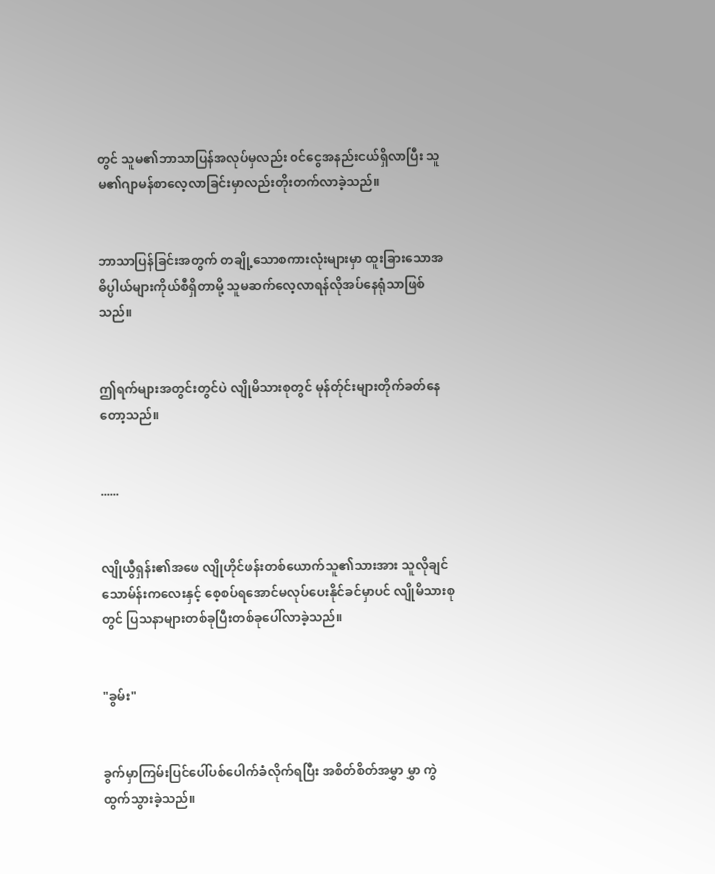တွင် သူမ၏ဘာသာပြန်အလုပ်မှလည်း ၀င်ငွေအနည်းငယ်ရှိလာပြီး သူမ၏ဂျာမန်စာလေ့လာခြင်းမှာလည်းတိုးတက်လာခဲ့သည်။


ဘာသာပြန်ခြင်းအတွက် တချို့သောစကားလုံးများမှာ ထူးခြားသောအဓိပ္ပါယ်များကိုယ်စီရှိတာမို့ သူမဆက်လေ့လာရန်လိုအပ်နေရုံသာဖြစ်သည်။


ဤရက်များအတွင်းတွင်ပဲ လျိုမိသားစုတွင် မုန်တ်ုင်းများတိုက်ခတ်နေတော့သည်။


......


လျိုယွီရှန်း၏အဖေ လျိုဟိုင်ဖန်းတစ်ယောက်သူ၏သားအား သူလိုချင်သောမ်န်းကလေးနှင့် စေ့စပ်ရအောင်မလုပ်ပေးနိုင်ခင်မှာပင် လျိုမိသားစုတွင် ပြသနာများတစ်ခုပြီးတစ်ခုပေါ်လာခဲ့သည်။


"ခွမ်း"


ခွက်မှာကြမ်းပြင်ပေါ်ပစ်ပေါက်ခံလိုက်ရပြီး အစိတ်စိတ်အမွှာ မွှာ ကွဲထွက်သွားခဲ့သည်။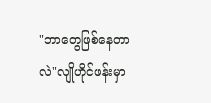"ဘာတွေဖြစ်နေတာလဲ"လျိုဟိုင်ဖန်းမှာ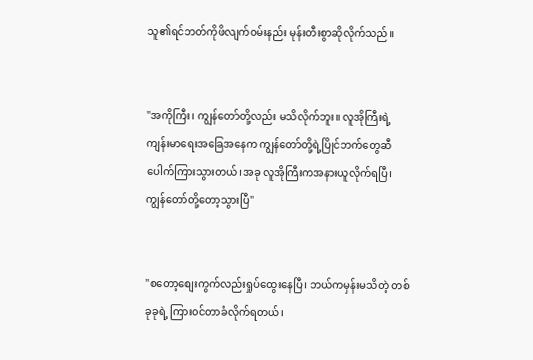သူ၏ရင်ဘတ်ကိုဖိလျက်၀မ်းနည်း မုန်းတီးစွာဆိုလိုက်သည်။


"အကိုကြီး၊ ကျွန်တော်တို့လည်း မသိလိုက်ဘူး။ လူအိုကြီးရဲ့ကျန်းမာရေးအခြေအနေက ကျွန်တော်တို့ရဲ့ပြိုင်ဘက်တွေဆီပေါက်ကြားသွားတယ်၊အခု လူအိုကြီးကအနားယူလိုက်ရပြီ၊ ကျွန်တော်တို့တော့သွားပြီ"


"စတော့စျေးကွက်လည်းရှုပ်ထွေးနေပြီ၊ ဘယ်ကမှန်းမသိတဲ့ တစ်ခုခုရဲ့ ကြား၀င်တာခံလိုက်ရတယ်၊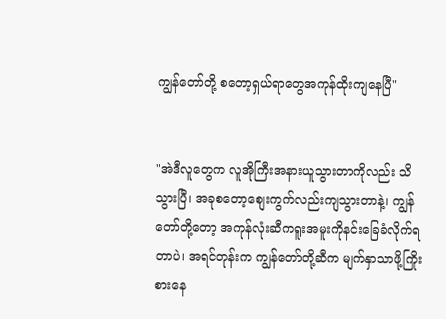ကျွန်တော်တို့ စတော့ရှယ်ရာတွေအကုန်ထိုးကျနေပြီ"


"အဲဒီလူတွေက လူအိုကြီးအနားယူသွားတာကိုလည်း သိသွားပြီ၊ အခုစတော့စျေးကွက်လည်းကျသွားတာနဲ့၊ ကျွန်တော်တို့တော့ အကုန်လုံးဆီကရူးအမူးကိုနင်းခြေခံလိုက်ရတာပဲ၊ အရင်တုန်းက ကျွန်တော်တို့ဆီက မျက်နှာသာဖို့ကြိုးစားနေ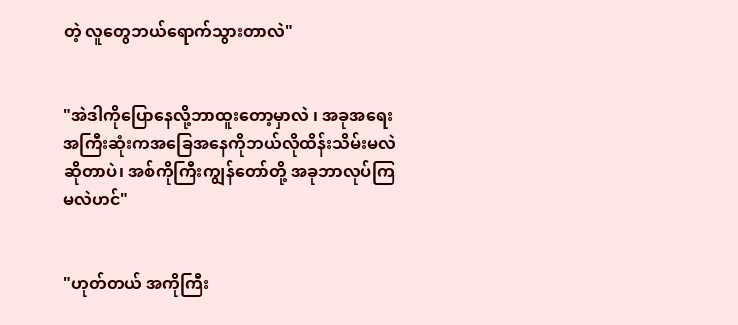တဲ့ လူတွေဘယ်ရောက်သွားတာလဲ"


"အဲဒါကိုပြောနေလို့ဘာထူးတော့မှာလဲ ၊ အခုအရေးအကြီးဆုံးကအခြေအနေကိုဘယ်လိုထိန်းသိမ်းမလဲဆိုတာပဲ၊ အစ်ကိုကြီးကျွန်တော်တို့ အခုဘာလုပ်ကြမလဲဟင်"


"ဟုတ်တယ် အကိုကြီး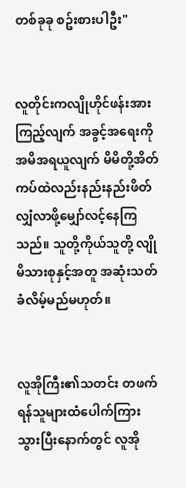တစ်ခုခု စဥ်းစားပါဦး"


လူတိုင်းကလျိုဟိုင်ဖန်းအားကြည့်လျက် အခွင့်အရေးကိုအမိအရယူလျက် မိမိတို့အိတ်ကပ်ထဲလည်းနည်းနည်းဖိတ်လျှံလာဖို့မျှော်လင့်နေကြသည်။ သူတို့ကိုယ်သူတို့ လျိုမိသားစုနှင့်အတူ အဆုံးသတ်ခံလိမ့်မည်မဟုတ်။


လူအိုကြီး၏သတင်း တဖက်ရန်သူများထံပေါက်ကြားသွားပြီးနောက်တွင် လူအို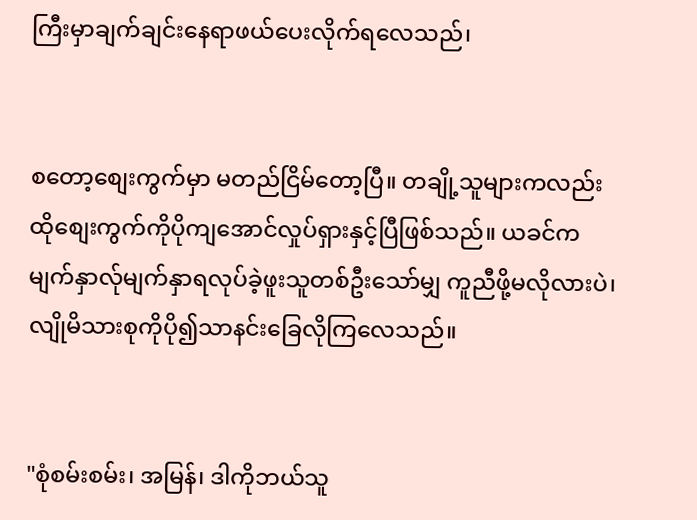ကြီးမှာချက်ချင်းနေရာဖယ်ပေးလိုက်ရလေသည်၊


စတော့စျေးကွက်မှာ မတည်ငြိမ်တော့ပြီ။ တချို့သူများကလည်းထိုစျေးကွက်ကိုပိုကျအောင်လှုပ်ရှားနှင့်ပြီဖြစ်သည်။ ယခင်ကမျက်နှာလ်ုမျက်နှာရလုပ်ခဲ့ဖူးသူတစ်ဦးသော်မျှ ကူညီဖို့မလိုလားပဲ၊ လျိုမိသားစုကိုပို၍သာနင်းခြေလိုကြလေသည်။


"စုံစမ်းစမ်း၊ အမြန်၊ ဒါကိုဘယ်သူ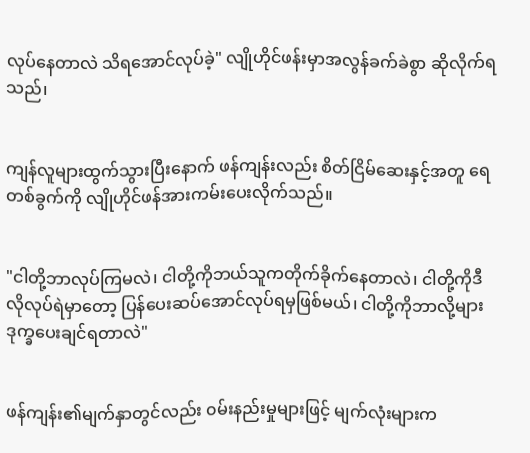လုပ်နေတာလဲ သိရအောင်လုပ်ခဲ့" လျိုဟိုင်ဖန်းမှာအလွန်ခက်ခဲစွာ ဆိုလိုက်ရသည်၊


ကျန်လူများထွက်သွားပြီးနောက် ဖန်ကျန်းလည်း စိတ်ငြိမ်ဆေးနှင့်အတူ ရေတစ်ခွက်ကို လျိုဟိုင်ဖန်အားကမ်းပေးလိုက်သည်။


"ငါတို့ဘာလုပ်ကြမလဲ၊ ငါတို့ကိုဘယ်သူကတိုက်ခိုက်နေတာလဲ၊ ငါတို့ကိုဒီလိုလုပ်ရဲမှာတော့ ပြန်ပေးဆပ်အောင်လုပ်ရမှဖြစ်မယ်၊ ငါတို့ကိုဘာလို့များဒုက္ခပေးချင်ရတာလဲ"


ဖန်ကျန်း၏မျက်နှာတွင်လည်း ၀မ်းနည်းမှုများဖြင့် မျက်လုံးများက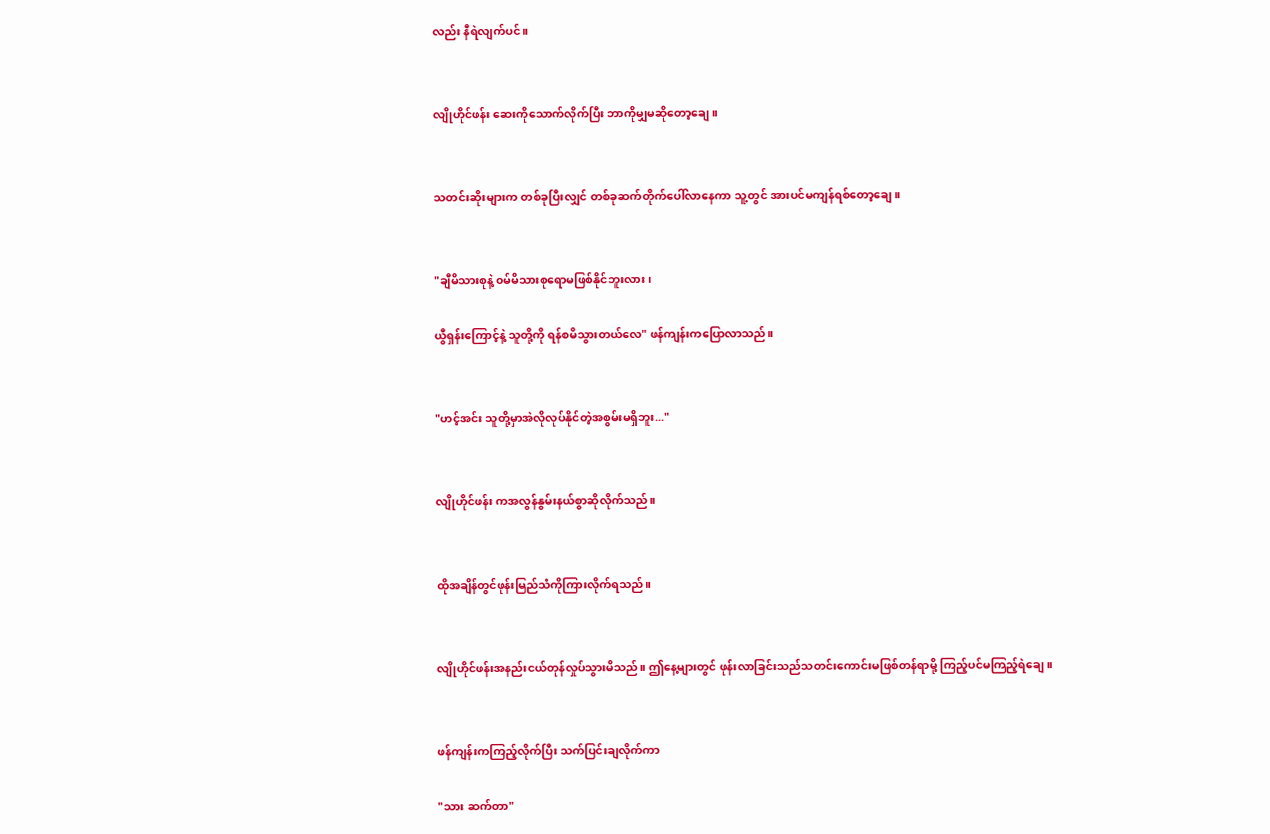လည်း နီရဲလျက်ပင်။


လျိုဟိုင်ဖန်း ဆေးကိုသောက်လိုက်ပြီး ဘာကိုမျှမဆိုတော့ချေ။


သတင်းဆိုးများက တစ်ခုပြီးလျှင် တစ်ခုဆက်တိုက်ပေါ်လာနေကာ သူ့တွင် အားပင်မကျန်ရစ်တော့ချေ။


"ချီမိသားစုနဲ့ ၀မ်မိသားစုရောမဖြစ်နိုင်ဘူးလား၊

ယွီရှန်းကြောင့်နဲ့ သူတို့ကို ရန်စမိသွားတယ်လေ" ဖန်ကျန်းကပြောလာသည်။


"ဟင့်အင်း သူတို့မှာအဲလိုလုပ်နိုင်တဲ့အစွမ်းမရှိဘူး..."


လျိုဟိုင်ဖန်း ကအလွန်နွမ်းနယ်စွာဆိုလိုက်သည်။


ထိုအချိန်တွင်ဖုန်းမြည်သံကိုကြားလိုက်ရသည်။


လျိုဟိုင်ဖန်းအနည်းငယ်တုန်လှုပ်သွားမိသည်။ ဤနေ့များတွင် ဖုန်းလာခြင်းသည်သတင်းကောင်းမဖြစ်တန်ရာမို့ ကြည့်ပင်မကြည့်ရဲချေ။


ဖန်ကျန်းကကြည့်လိုက်ပြီး သက်ပြင်းချလိုက်ကာ

"သား ဆက်တာ"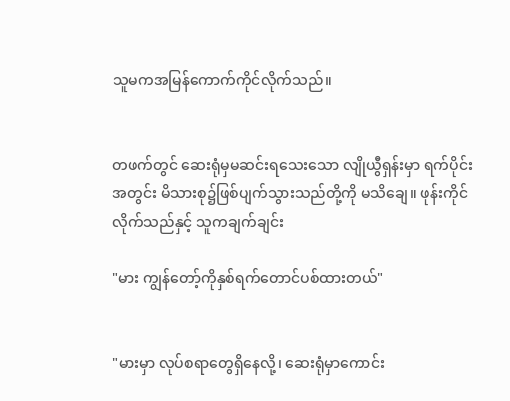သူမကအမြန်ကောက်ကိုင်လိုက်သည်။


တဖက်တွင် ဆေးရုံမှမဆင်းရသေးသော လျိုယွီရှန်းမှာ ရက်ပိုင်းအတွင်း မိသားစု၌ဖြစ်ပျက်သွားသည်တို့ကို မသိချေ။ ဖုန်းကိုင်လိုက်သည်နှင့် သူကချက်ချင်း

"မား ကျွန်တော့်ကိုနှစ်ရက်တောင်ပစ်ထားတယ်"


"မားမှာ လုပ်စရာတွေရှိနေလို့၊ ဆေးရုံမှာကောင်း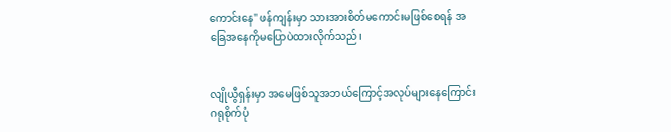ကောင်းနေ" ဖန်ကျန်းမှာ သားအားစိတ်မကောင်းမဖြစ်စေရန် အခြေအနေကိုမပြောပဲထားလိုက်သည်၊


လျိုယွီရှန်းမှာ အမေဖြစ်သူအဘယ်ကြောင့်အလုပ်များနေကြောင်းဂရုစိုက်ပုံ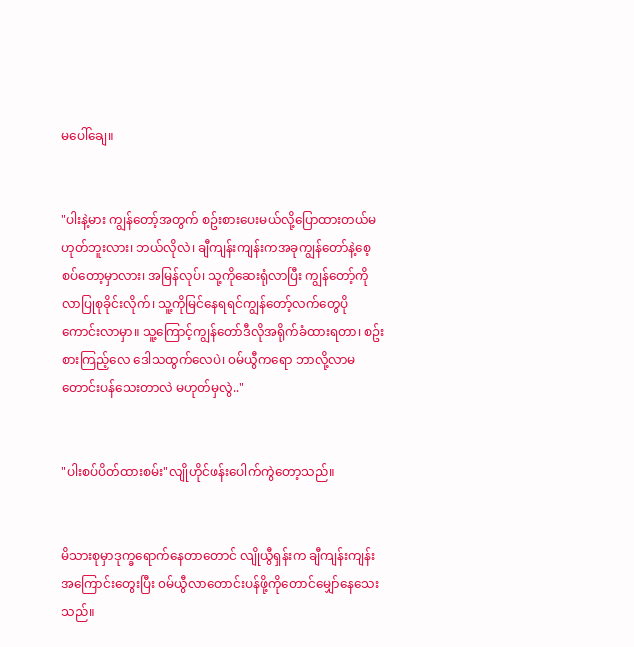မပေါ်ချေ။


"ပါးနဲ့မား ကျွန်တော့်အတွက် စဥ်းစားပေးမယ်လို့ပြောထားတယ်မဟုတ်ဘူးလား၊ ဘယ်လိုလဲ၊ ချီကျန်းကျန်းကအခုကျွန်တော်နဲ့စေ့စပ်တော့မှာလား၊ အမြန်လုပ်၊ သု့ကိုဆေးရုံလာပြီး ကျွန်တော့်ကိုလာပြုစုခိုင်းလိုက်၊ သူ့ကိုမြင်နေရရင်ကျွန်တော့်လက်တွေပိုကောင်းလာမှာ။ သူ့ကြောင့်ကျွန်တော်ဒီလိုအရိုက်ခံထားရတာ၊ စဥ်းစားကြည့်လေ ဒေါသထွက်လေပဲ၊ ၀မ်ယွီကရော ဘာလို့လာမတောင်းပန်သေးတာလဲ မဟုတ်မှလွဲ.."


"ပါးစပ်ပိတ်ထားစမ်း"လျိုဟိုင်ဖန်းပေါက်ကွဲတော့သည်။


မိသားစုမှာဒုက္ခရောက်နေတာတောင် လျိုယွီရှန်းက ချီကျန်းကျန်းအကြောင်းတွေးပြီး ၀မ်ယွီလာတောင်းပန်ဖို့ကိုတောင်မျှော်နေသေးသည်။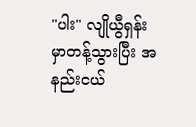"ပါး" လျိုယွီရှန်းမှာတန့်သွားပြီး အနည်းငယ်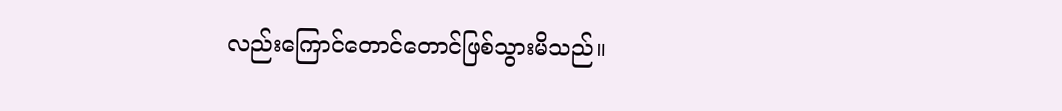လည်းကြောင်တောင်တောင်ဖြစ်သွားမိသည်။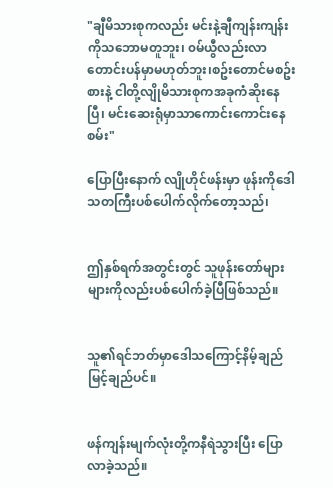"ချီမိသားစုကလည်း မင်းနဲ့ချီကျန်းကျန်းကိုသဘောမတူဘူး၊ ၀မ်ယွီလည်းလာတောင်းပန်မှာမဟုတ်ဘူး၊စဥ်းတောင်မစဥ်းစားနဲ့ ငါတို့လျိုမိသားစုကအခုကံဆိုးနေပြီ၊ မင်းဆေးရုံမှာသာကောင်းကောင်းနေစမ်း"

ပြောပြီးနောက် လျိုဟိုင်ဖန်းမှာ ဖုန်းကိုဒေါသတကြီးပစ်ပေါက်လိုက်တော့သည်၊


ဤနှစ်ရက်အတွင်းတွင် သူဖုန်းတော်များများကိုလည်းပစ်ပေါက်ခဲ့ပြီဖြစ်သည်။


သူ၏ရင်ဘတ်မှာဒေါသကြောင့်နိမ့်ချည်မြင့်ချည်ပင်။


ဖန်ကျန်းမျက်လုံးတို့ကနီရဲသွားပြီး ပြောလာခဲ့သည်။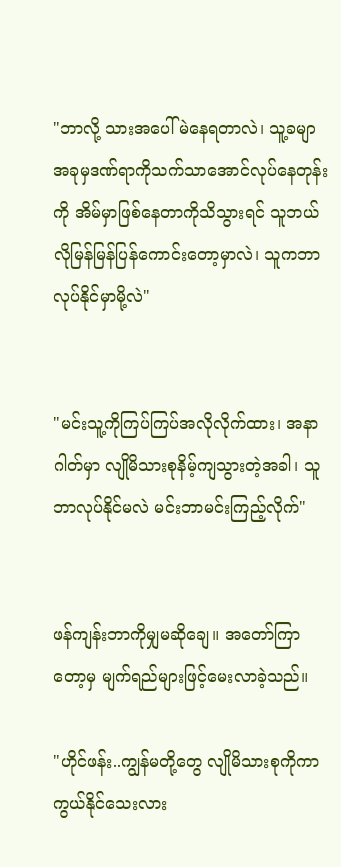"ဘာလို့ သားအပေါ်မဲနေရတာလဲ၊ သူ့ခမျာအခုမှဒဏ်ရာကိုသက်သာအောင်လုပ်နေတုန်းကို အိမ်မှာဖြစ်နေတာကိုသိသွားရင် သူဘယ်လိုမြန်မြန်ပြန်ကောင်းတော့မှာလဲ၊ သူကဘာလုပ်နိုင်မှာမို့လဲ"


"မင်းသူ့ကိုကြပ်ကြပ်အလိုလိုက်ထား၊ အနာဂါတ်မှာ လျိုမိသားစုနိမ့်ကျသွားတဲ့အခါ၊ သူဘာလုပ်နိုင်မလဲ မင်းဘာမင်းကြည့်လိုက်"


ဖန်ကျန်းဘာကိုမျှမဆိုချေ။ အတော်ကြာတော့မှ မျက်ရည်များဖြင့်မေးလာခဲ့သည်။

"ဟိုင်ဖန်း..ကျွန်မတို့တွေ လျိုမိသားစုကိုကာကွယ်နိုင်သေးလား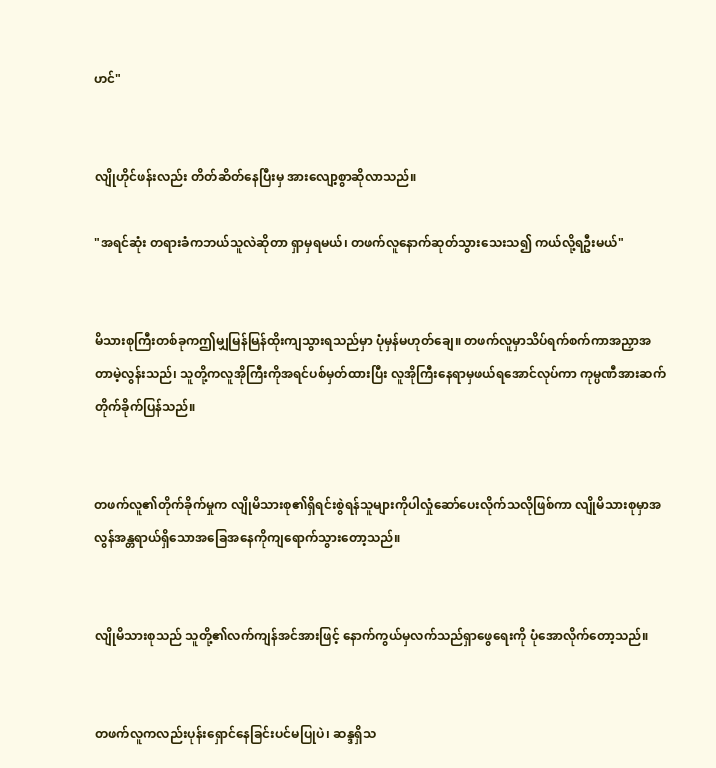ဟင်"


လျိုဟိုင်ဖန်းလည်း တိတ်ဆိတ်နေပြီးမှ အားလျော့စွာဆိုလာသည်။

"အရင်ဆုံး တရားခံကဘယ်သူလဲဆိုတာ ရှာမှရမယ်၊ တဖက်လူနောက်ဆုတ်သွားသေးသ၍ ကယ်လို့ရဦးမယ်"


မိသားစုကြီးတစ်ခုကဤမျှမြန်မြန်ထိုးကျသွားရသည်မှာ ပုံမှန်မဟုတ်ချေ။ တဖက်လူမှာသိပ်ရက်စက်ကာအညှာအတာမဲ့လွန်းသည်၊ သူတို့ကလူအိုကြီးကိုအရင်ပစ်မှတ်ထားပြီး လူအိုကြီးနေရာမှဖယ်ရအောင်လုပ်ကာ ကုမ္ပဏီအားဆက်တိုက်ခိုက်ပြန်သည်။


တဖက်လူ၏တိုက်ခိုက်မှုက လျိုမိသားစု၏ရှိရင်းစွဲရန်သူများကိုပါလှုံဆော်ပေးလိုက်သလိုဖြစ်ကာ လျိုမိသားစုမှာအလွန်အန္တရာယ်ရှိသောအခြေအနေကိုကျရောက်သွားတော့သည်။


လျိုမိသားစုသည် သူတို့၏လက်ကျန်အင်အားဖြင့် နောက်ကွယ်မှလက်သည်ရှာဖွေရေးကို ပုံအောလိုက်တော့သည်။


တဖက်လူကလည်းပုန်းရှောင်နေခြင်းပင်မပြုပဲ၊ ဆန္ဒရှိသ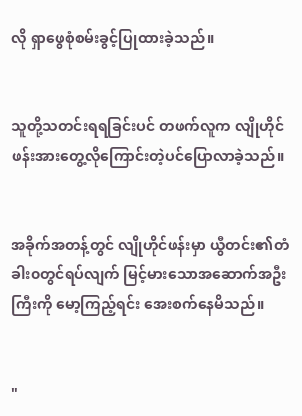လို ရှာဖွေစုံစမ်းခွင့်ပြုထားခဲ့သည်။


သူတို့သတင်းရရခြင်းပင် တဖက်လူက လျိုဟိုင်ဖန်းအားတွေ့လိုကြောင်းတဲ့ပင်ပြောလာခဲ့သည်။


အခိုက်အတန့်တွင် လျိုဟိုင်ဖန်းမှာ ယွီတင်း၏တံခါး၀တွင်ရပ်လျက် မြင့်မားသောအဆောက်အဦးကြီးကို မော့ကြည့်ရင်း အေးစက်နေမိသည်။


"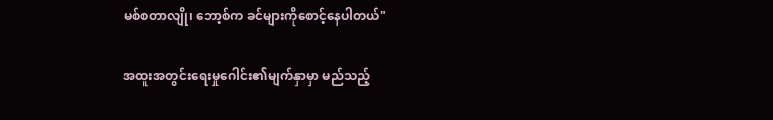မစ်စတာလျို၊ ဘော့စ်က ခင်များကိုစောင့်နေပါတယ်"

အထူးအတွင်းရေးမှုဂေါင်း၏မျက်နှာမှာ မည်သည့်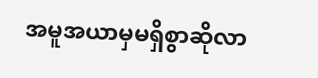အမူအယာမှမရှိစွာဆိုလာ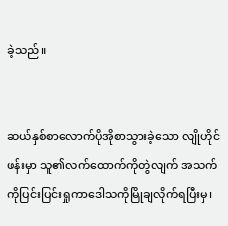ခဲ့သည်။


ဆယ်နှစ်စာလောက်ပိုအိုစာသွားခဲ့သော လျိုဟိုင်ဖန်းမှာ သူ၏လက်ထောက်ကိုတွဲလျက် အသက်ကိုပြင်းပြင်းရှုကာဒေါသကိုမြိုချလိုက်ရပြီးမှ၊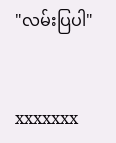"လမ်းပြပါ"


xxxxxxx